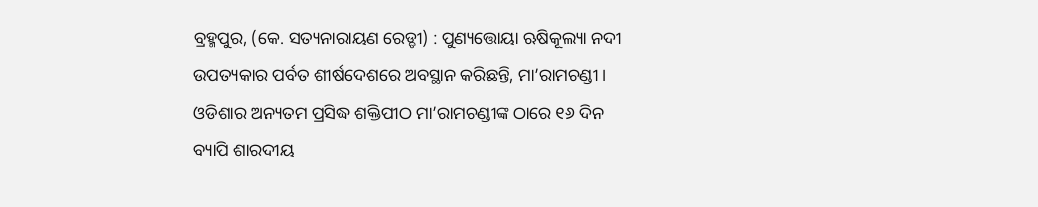ବ୍ରହ୍ମପୁର, (କେ. ସତ୍ୟନାରାୟଣ ରେଡ୍ଡୀ) : ପୁଣ୍ୟତ୍ତୋୟା ଋଷିକୂଲ୍ୟା ନଦୀ ଉପତ୍ୟକାର ପର୍ବତ ଶୀର୍ଷଦେଶରେ ଅବସ୍ଥାନ କରିଛନ୍ତି, ମା’ରାମଚଣ୍ଡୀ । ଓଡିଶାର ଅନ୍ୟତମ ପ୍ରସିଦ୍ଧ ଶକ୍ତିପୀଠ ମା’ରାମଚଣ୍ଡୀଙ୍କ ଠାରେ ୧୬ ଦିନ ବ୍ୟାପି ଶାରଦୀୟ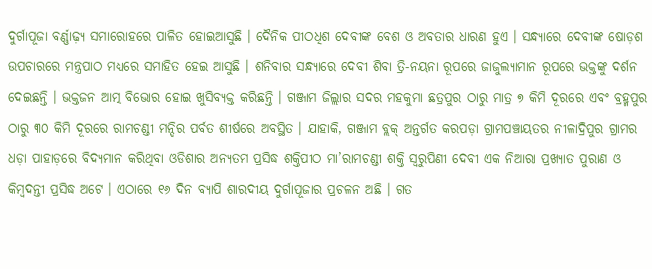ଦୁର୍ଗାପୂଜା ବର୍ଣ୍ଣାଢ଼୍ୟ ସମାରୋହରେ ପାଳିତ ହୋଇଆସୁଛି । ଦୈନିକ ପୀଠଧିଶ ଦେବୀଙ୍କ ବେଶ ଓ ଅବତାର ଧାରଣ ହୁଏ । ସନ୍ଧ୍ୟାରେ ଦେବୀଙ୍କ ଷୋଡ଼ଶ ଉପଚାରରେ ମନ୍ତ୍ରପାଠ ମଧ୍ୟରେ ସମାହିତ ହେଇ ଆସୁଛି । ଶନିବାର ସନ୍ଧ୍ୟାରେ ଦେବୀ ଶିବା ତ୍ରି-ନୟନା ରୂପରେ ଜାଜୁଲ୍ୟାମାନ ରୂପରେ ଭକ୍ତଙ୍କୁ ଦର୍ଶନ ଦେଇଛନ୍ତି । ଭକ୍ତଜନ ଆତ୍ମ ବିଭୋର ହୋଇ ଖୁସିବ୍ୟକ୍ତ କରିଛନ୍ତି । ଗଞ୍ଜାମ ଜିଲ୍ଲାର ସଦର ମହକୁମା ଛତ୍ରପୁର ଠାରୁ ମାତ୍ର ୭ କିମି ଦୂରରେ ଏବଂ ବ୍ରହ୍ମପୁର ଠାରୁ ୩୦ କିମି ଦୂରରେ ରାମଚଣ୍ଡୀ ମନ୍ଦିର ପର୍ବତ ଶୀର୍ଷରେ ଅବସ୍ଥିତ । ଯାହାକି, ଗଞ୍ଜାମ ବ୍ଲକ୍ ଅନ୍ତର୍ଗତ କରପଡ଼ା ଗ୍ରାମପଞ୍ଚାୟତର ନୀଳାଦ୍ରିପୁର ଗ୍ରାମର ଧଡ଼ା ପାହାଡ଼ରେ ବିଦ୍ୟମାନ କରିଥିବା ଓଡିଶାର ଅନ୍ୟତମ ପ୍ରସିଦ୍ଧ ଶକ୍ତିପୀଠ ମା’ରାମଚଣ୍ଡୀ ଶକ୍ତି ସ୍ୱରୁପିଣୀ ଦେବୀ ଏକ ନିଆରା ପ୍ରଖ୍ୟାତ ପୁରାଣ ଓ କିମ୍ବଦନ୍ତୀ ପ୍ରସିଦ୍ଧ ଅଟେ । ଏଠାରେ ୧୬ ଦିନ ବ୍ୟାପି ଶାରଦୀୟ ଦୁର୍ଗାପୂଜାର ପ୍ରଚଳନ ଅଛି । ଗତ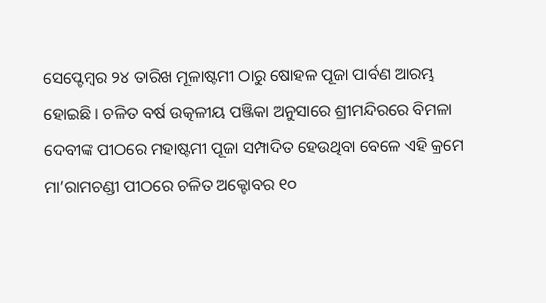ସେପ୍ଟେମ୍ବର ୨୪ ତାରିଖ ମୂଳାଷ୍ଟମୀ ଠାରୁ ଷୋହଳ ପୂଜା ପାର୍ବଣ ଆରମ୍ଭ ହୋଇଛି । ଚଳିତ ବର୍ଷ ଉତ୍କଳୀୟ ପଞ୍ଜିକା ଅନୁସାରେ ଶ୍ରୀମନ୍ଦିରରେ ବିମଳା ଦେବୀଙ୍କ ପୀଠରେ ମହାଷ୍ଟମୀ ପୂଜା ସମ୍ପାଦିତ ହେଉଥିବା ବେଳେ ଏହି କ୍ରମେ ମା’ରାମଚଣ୍ଡୀ ପୀଠରେ ଚଳିତ ଅକ୍ଟୋବର ୧୦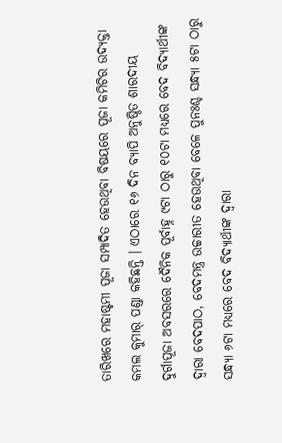ତାରିଖରେ ମହାଷ୍ଟମୀ ପୂଜା ସମ୍ପାଦିତ ହେଉଥିବା ବିଷୟରେ ପୂଜା କମିଟିର ଉଦ୍ୟକ୍ତା କମଲ କୁମାର୍ ପଣ୍ଡା କହିଛନ୍ତି । ଏଠାରେ ୧୬ ଦିନ ବ୍ୟାପି ଅନୁଷ୍ଠିତ ଶାରଦୀୟ ଦୁର୍ଗାପୂଜା ଅବସରରେ ଦୈନିକ ପୂର୍ବାହ୍ନ ୯ଟା ଠାରୁ ୧୦ଟା ମଧ୍ୟରେ ବେଦ ବିଦ୍ୟାର୍ଥୀଙ୍କ ଦ୍ୱାରା ବେଦପାଠ, ବେଦମନ୍ତ୍ର ଉଚ୍ଚାରୀତ ହେଉଥିବା ବେଳେ ପୁନଃଶ୍ଚ ସନ୍ଧ୍ୟା ୫ଟା ଠାରୁ ସନ୍ଧ୍ୟା ୬ଟା ମଧ୍ୟରେ ବେଦ ବିଦ୍ୟାର୍ଥୀଙ୍କ ଦ୍ୱାରା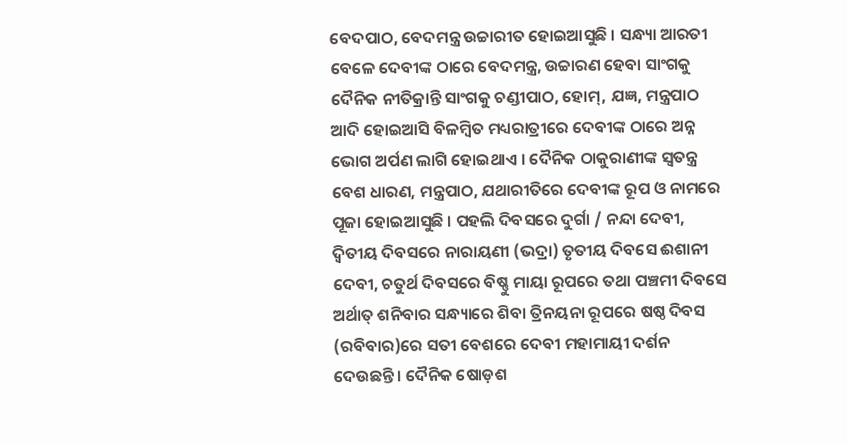ବେଦପାଠ, ବେଦମନ୍ତ୍ର ଉଚ୍ଚାରୀତ ହୋଇଆସୁଛି । ସନ୍ଧ୍ୟା ଆରତୀ ବେଳେ ଦେବୀଙ୍କ ଠାରେ ବେଦମନ୍ତ୍ର, ଉଚ୍ଚାରଣ ହେବା ସାଂଗକୁ ଦୈନିକ ନୀତିକ୍ରାନ୍ତି ସାଂଗକୁ ଚଣ୍ଡୀପାଠ, ହୋମ୍, ଯଜ୍ଞ, ମନ୍ତ୍ରପାଠ ଆଦି ହୋଇଆସି ବିଳମ୍ବିତ ମଧ୍ୟରାତ୍ରୀରେ ଦେବୀଙ୍କ ଠାରେ ଅନ୍ନ ଭୋଗ ଅର୍ପଣ ଲାଗି ହୋଇଥାଏ । ଦୈନିକ ଠାକୁରାଣୀଙ୍କ ସ୍ଵତନ୍ତ୍ର ବେଶ ଧାରଣ, ମନ୍ତ୍ରପାଠ, ଯଥାରୀତିରେ ଦେବୀଙ୍କ ରୂପ ଓ ନାମରେ ପୂଜା ହୋଇଆସୁଛି । ପହଲି ଦିବସରେ ଦୁର୍ଗା / ନନ୍ଦା ଦେବୀ, ଦ୍ଵିତୀୟ ଦିବସରେ ନାରାୟଣୀ (ଭଦ୍ରା) ତୃତୀୟ ଦିବସେ ଈଶାନୀ ଦେବୀ, ଚତୁର୍ଥ ଦିବସରେ ବିଷ୍ଣୁ ମାୟା ରୂପରେ ତଥା ପଞ୍ଚମୀ ଦିବସେ ଅର୍ଥାତ୍ ଶନିବାର ସନ୍ଧ୍ୟାରେ ଶିବା ତ୍ରିନୟନା ରୂପରେ ଷଷ୍ଠ ଦିବସ (ରବିବାର)ରେ ସତୀ ବେଶରେ ଦେବୀ ମହାମାୟୀ ଦର୍ଶନ ଦେଉଛନ୍ତି । ଦୈନିକ ଷୋଡ଼ଶ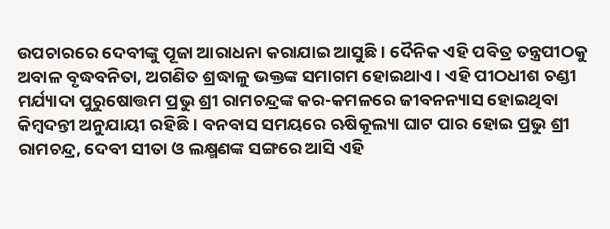ଉପଚାରରେ ଦେବୀଙ୍କୁ ପୂଜା ଆରାଧନା କରାଯାଇ ଆସୁଛି । ଦୈନିକ ଏହି ପବିତ୍ର ତନ୍ତ୍ରପୀଠକୁ ଅବାଳ ବୃଦ୍ଧବନିତା, ଅଗଣିତ ଶ୍ରଦ୍ଧାଳୁ ଭକ୍ତଙ୍କ ସମାଗମ ହୋଇଥାଏ । ଏହି ପୀଠଧୀଶ ଚଣ୍ଡୀ ମର୍ଯ୍ୟାଦା ପୁରୁଷୋତ୍ତମ ପ୍ରଭୁ ଶ୍ରୀ ରାମଚନ୍ଦ୍ରଙ୍କ କର-କମଳରେ ଜୀବନନ୍ୟାସ ହୋଇଥିବା କିମ୍ବଦନ୍ତୀ ଅନୁଯାୟୀ ରହିଛି । ବନବାସ ସମୟରେ ଋଷିକୂଲ୍ୟା ଘାଟ ପାର ହୋଇ ପ୍ରଭୁ ଶ୍ରୀ ରାମଚନ୍ଦ୍ର, ଦେବୀ ସୀତା ଓ ଲକ୍ଷ୍ମଣଙ୍କ ସଙ୍ଗରେ ଆସି ଏହି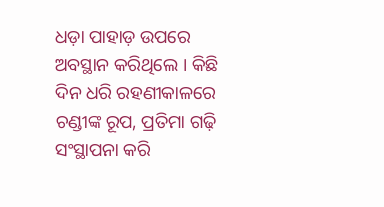ଧଡ଼ା ପାହାଡ଼ ଉପରେ ଅବସ୍ଥାନ କରିଥିଲେ । କିଛି ଦିନ ଧରି ରହଣୀକାଳରେ ଚଣ୍ଡୀଙ୍କ ରୂପ, ପ୍ରତିମା ଗଢ଼ି ସଂସ୍ଥାପନା କରି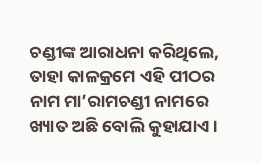ଚଣ୍ଡୀଙ୍କ ଆରାଧନା କରିଥିଲେ, ତାହା କାଳକ୍ରମେ ଏହି ପୀଠର ନାମ ମା’ରାମଚଣ୍ଡୀ ନାମରେ ଖ୍ୟାତ ଅଛି ବୋଲି କୁହାଯାଏ ।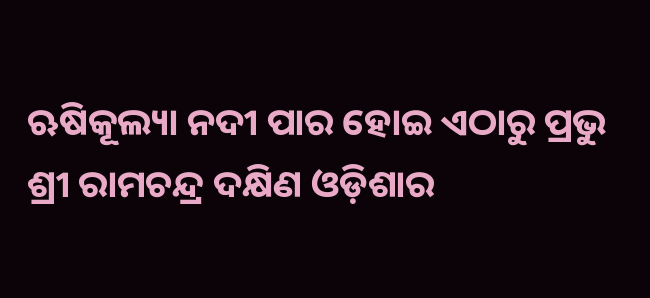ଋଷିକୂଲ୍ୟା ନଦୀ ପାର ହୋଇ ଏଠାରୁ ପ୍ରଭୁ ଶ୍ରୀ ରାମଚନ୍ଦ୍ର ଦକ୍ଷିଣ ଓଡ଼ିଶାର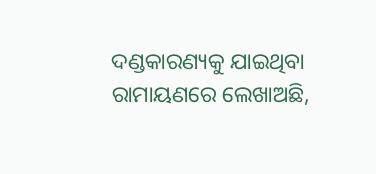ଦଣ୍ଡକାରଣ୍ୟକୁ ଯାଇଥିବା ରାମାୟଣରେ ଲେଖାଅଛି,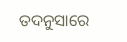ତଦନୁସାରେ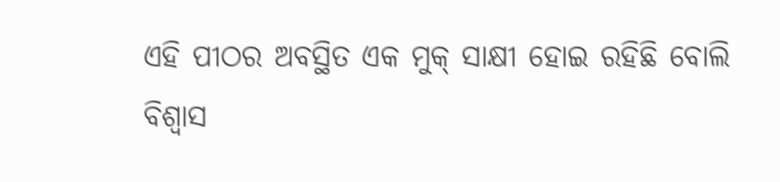ଏହି ପୀଠର ଅବସ୍ଥିତ ଏକ ମୁକ୍ ସାକ୍ଷୀ ହୋଇ ରହିଛି ବୋଲି ବିଶ୍ୱାସ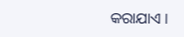କରାଯାଏ ।